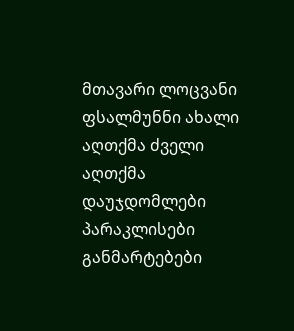მთავარი ლოცვანი ფსალმუნნი ახალი აღთქმა ძველი აღთქმა დაუჯდომლები პარაკლისები განმარტებები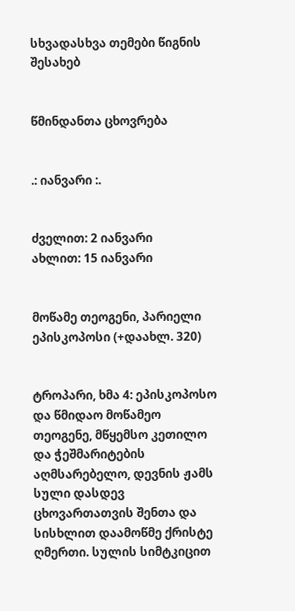სხვადასხვა თემები წიგნის შესახებ


წმინდანთა ცხოვრება


.: იანვარი :.


ძველით: 2 იანვარი
ახლით: 15 იანვარი


მოწამე თეოგენი, პარიელი ეპისკოპოსი (+დაახლ. 320)


ტროპარი, ხმა 4: ეპისკოპოსო და წმიდაო მოწამეო თეოგენე, მწყემსო კეთილო და ჭეშმარიტების აღმსარებელო, დევნის ჟამს სული დასდევ ცხოვართათვის შენთა და სისხლით დაამოწმე ქრისტე ღმერთი. სულის სიმტკიცით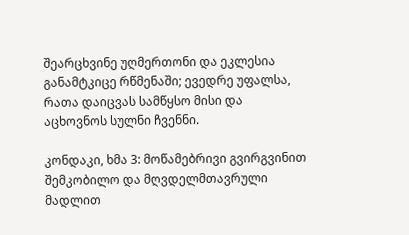შეარცხვინე უღმერთონი და ეკლესია განამტკიცე რწმენაში; ევედრე უფალსა, რათა დაიცვას სამწყსო მისი და აცხოვნოს სულნი ჩვენნი.

კონდაკი, ხმა 3: მოწამებრივი გვირგვინით შემკობილო და მღვდელმთავრული მადლით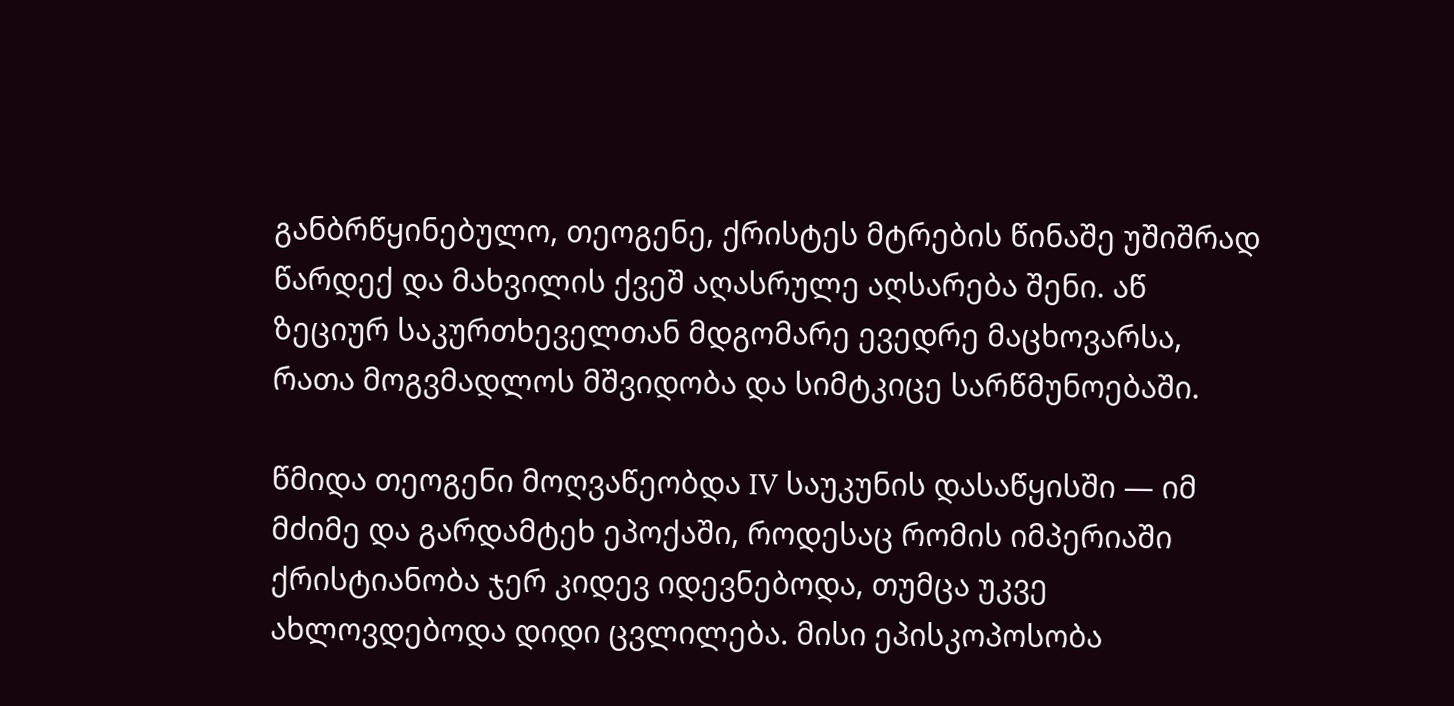განბრწყინებულო, თეოგენე, ქრისტეს მტრების წინაშე უშიშრად წარდექ და მახვილის ქვეშ აღასრულე აღსარება შენი. აწ ზეციურ საკურთხეველთან მდგომარე ევედრე მაცხოვარსა, რათა მოგვმადლოს მშვიდობა და სიმტკიცე სარწმუნოებაში.

წმიდა თეოგენი მოღვაწეობდა IV საუკუნის დასაწყისში — იმ მძიმე და გარდამტეხ ეპოქაში, როდესაც რომის იმპერიაში ქრისტიანობა ჯერ კიდევ იდევნებოდა, თუმცა უკვე ახლოვდებოდა დიდი ცვლილება. მისი ეპისკოპოსობა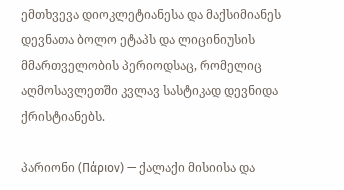ემთხვევა დიოკლეტიანესა და მაქსიმიანეს დევნათა ბოლო ეტაპს და ლიცინიუსის მმართველობის პერიოდსაც, რომელიც აღმოსავლეთში კვლავ სასტიკად დევნიდა ქრისტიანებს.

პარიონი (Πάριον) — ქალაქი მისიისა და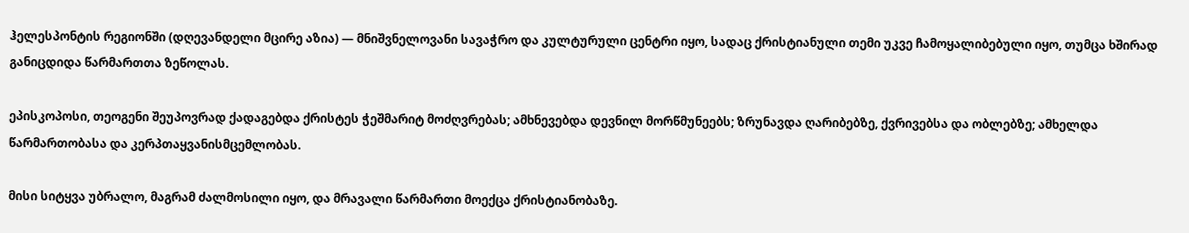ჰელესპონტის რეგიონში (დღევანდელი მცირე აზია) — მნიშვნელოვანი სავაჭრო და კულტურული ცენტრი იყო, სადაც ქრისტიანული თემი უკვე ჩამოყალიბებული იყო, თუმცა ხშირად განიცდიდა წარმართთა ზეწოლას.

ეპისკოპოსი, თეოგენი შეუპოვრად ქადაგებდა ქრისტეს ჭეშმარიტ მოძღვრებას; ამხნევებდა დევნილ მორწმუნეებს; ზრუნავდა ღარიბებზე, ქვრივებსა და ობლებზე; ამხელდა წარმართობასა და კერპთაყვანისმცემლობას.

მისი სიტყვა უბრალო, მაგრამ ძალმოსილი იყო, და მრავალი წარმართი მოექცა ქრისტიანობაზე.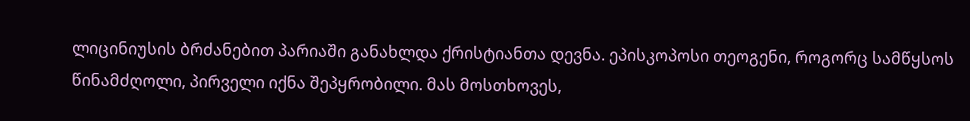ლიცინიუსის ბრძანებით პარიაში განახლდა ქრისტიანთა დევნა. ეპისკოპოსი თეოგენი, როგორც სამწყსოს წინამძღოლი, პირველი იქნა შეპყრობილი. მას მოსთხოვეს,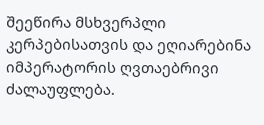შეეწირა მსხვერპლი კერპებისათვის და ეღიარებინა იმპერატორის ღვთაებრივი ძალაუფლება.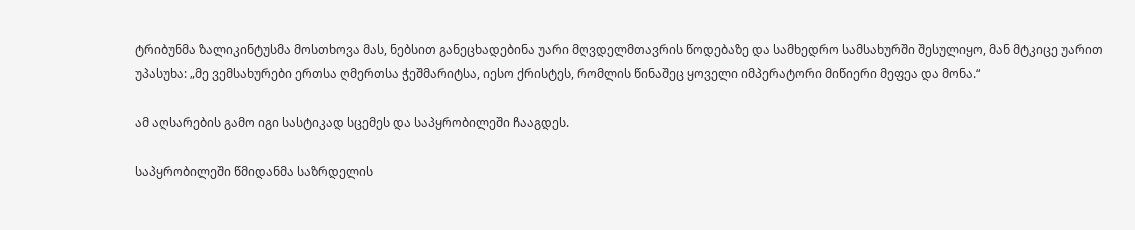ტრიბუნმა ზალიკინტუსმა მოსთხოვა მას, ნებსით განეცხადებინა უარი მღვდელმთავრის წოდებაზე და სამხედრო სამსახურში შესულიყო, მან მტკიცე უარით უპასუხა: „მე ვემსახურები ერთსა ღმერთსა ჭეშმარიტსა, იესო ქრისტეს, რომლის წინაშეც ყოველი იმპერატორი მიწიერი მეფეა და მონა.“

ამ აღსარების გამო იგი სასტიკად სცემეს და საპყრობილეში ჩააგდეს.

საპყრობილეში წმიდანმა საზრდელის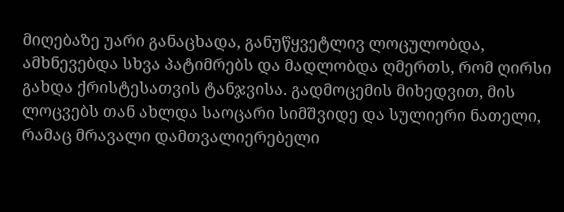მიღებაზე უარი განაცხადა, განუწყვეტლივ ლოცულობდა, ამხნევებდა სხვა პატიმრებს და მადლობდა ღმერთს, რომ ღირსი გახდა ქრისტესათვის ტანჯვისა. გადმოცემის მიხედვით, მის ლოცვებს თან ახლდა საოცარი სიმშვიდე და სულიერი ნათელი, რამაც მრავალი დამთვალიერებელი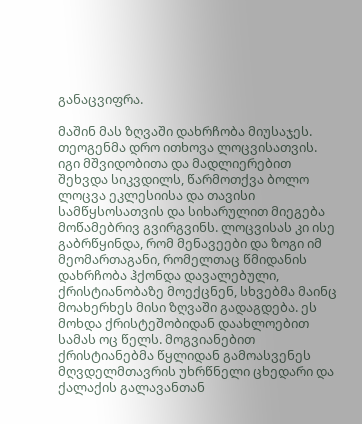განაცვიფრა.

მაშინ მას ზღვაში დახრჩობა მიუსაჯეს. თეოგენმა დრო ითხოვა ლოცვისათვის. იგი მშვიდობითა და მადლიერებით შეხვდა სიკვდილს, წარმოთქვა ბოლო ლოცვა ეკლესიისა და თავისი სამწყსოსათვის და სიხარულით მიეგება მოწამებრივ გვირგვინს. ლოცვისას კი ისე გაბრწყინდა, რომ მენავეები და ზოგი იმ მეომართაგანი, რომელთაც წმიდანის დახრჩობა ჰქონდა დავალებული, ქრისტიანობაზე მოექცნენ, სხვებმა მაინც მოახერხეს მისი ზღვაში გადაგდება. ეს მოხდა ქრისტეშობიდან დაახლოებით სამას ოც წელს. მოგვიანებით ქრისტიანებმა წყლიდან გამოასვენეს მღვდელმთავრის უხრწნელი ცხედარი და ქალაქის გალავანთან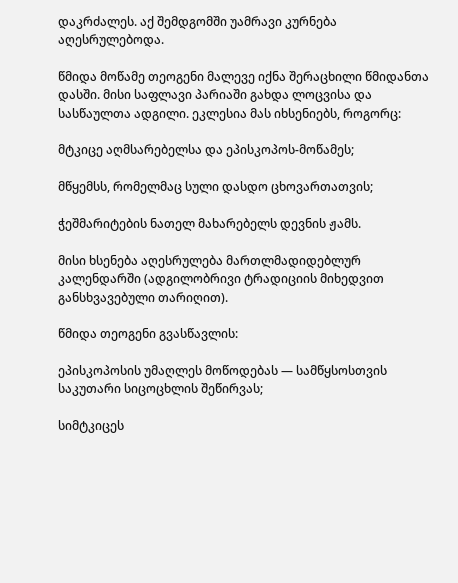დაკრძალეს. აქ შემდგომში უამრავი კურნება აღესრულებოდა.

წმიდა მოწამე თეოგენი მალევე იქნა შერაცხილი წმიდანთა დასში. მისი საფლავი პარიაში გახდა ლოცვისა და სასწაულთა ადგილი. ეკლესია მას იხსენიებს, როგორც:

მტკიცე აღმსარებელსა და ეპისკოპოს-მოწამეს;

მწყემსს, რომელმაც სული დასდო ცხოვართათვის;

ჭეშმარიტების ნათელ მახარებელს დევნის ჟამს.

მისი ხსენება აღესრულება მართლმადიდებლურ კალენდარში (ადგილობრივი ტრადიციის მიხედვით განსხვავებული თარიღით).

წმიდა თეოგენი გვასწავლის:

ეპისკოპოსის უმაღლეს მოწოდებას — სამწყსოსთვის საკუთარი სიცოცხლის შეწირვას;

სიმტკიცეს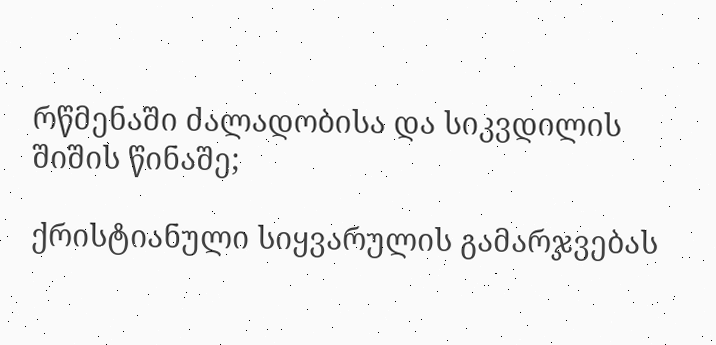რწმენაში ძალადობისა და სიკვდილის შიშის წინაშე;

ქრისტიანული სიყვარულის გამარჯვებას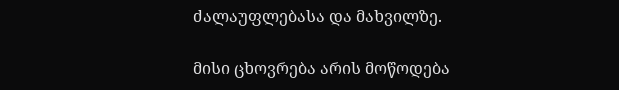ძალაუფლებასა და მახვილზე.

მისი ცხოვრება არის მოწოდება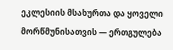ეკლესიის მსახურთა და ყოველი მორწმუნისათვის — ერთგულება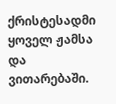ქრისტესადმი ყოველ ჟამსა და ვითარებაში.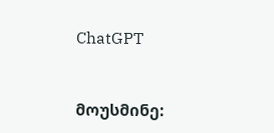ChatGPT



მოუსმინე: